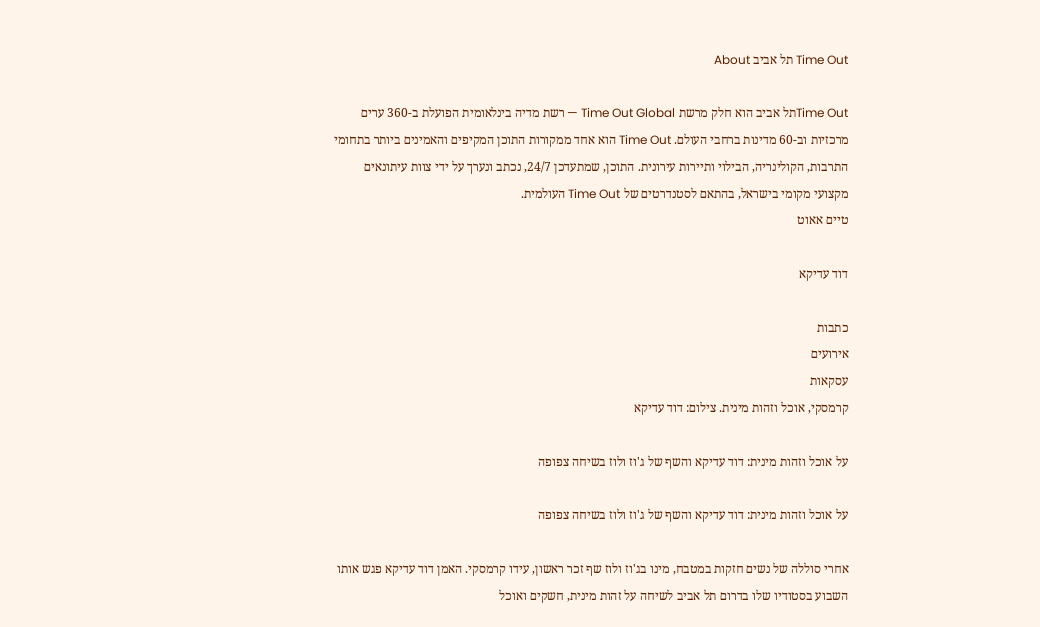Time Out תל אביב About

Time Outתל אביב הוא חלק מרשת Time Out Global — רשת מדיה בינלאומית הפועלת ב-360 ערים מרכזיות וב-60 מדינות ברחבי העולם. Time Out הוא אחד ממקורות התוכן המקיפים והאמינים ביותר בתחומי התרבות, הקולינריה, הבילוי ותיירות עירונית. התוכן, שמתעדכן 24/7, נכתב ונערך על ידי צוות עיתונאים מקצועי מקומי בישראל, בהתאם לסטנדרטים של Time Out העולמית.
טיים אאוט

דוד עדיקא

כתבות
אירועים
עסקאות
קרמסקי, אוכל וזהות מינית. צילום: דוד עדיקא

על אוכל וזהות מינית: דוד עדיקא והשף של ג'וז ולוז בשיחה צפופה

על אוכל וזהות מינית: דוד עדיקא והשף של ג'וז ולוז בשיחה צפופה

אחרי סוללה של נשים חזקות במטבח, מינו בג'וז ולוז שף זכר ראשון, עידו קרמסקי. האמן דוד עדיקא פגש אותו השבוע בסטודיו שלו בדרום תל אביב לשיחה על זהות מינית, חשקים ואוכל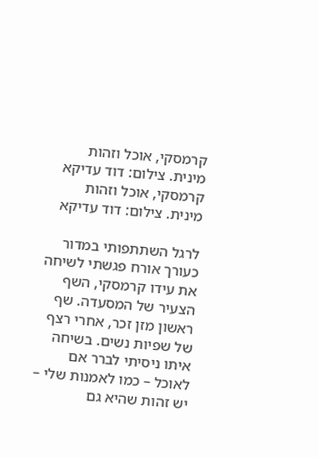קרמסקי, אוכל וזהות מינית. צילום: דוד עדיקא
קרמסקי, אוכל וזהות מינית. צילום: דוד עדיקא

לרגל השתתפותי במדור כעורך אורח פגשתי לשיחה את עידו קרמסקי, השף הצעיר של המסעדה. שף ראשון מזן זכר, אחרי רצף של שפיות נשים. בשיחה איתו ניסיתי לברר אם לאוכל – כמו לאמנות שלי – יש זהות שהיא גם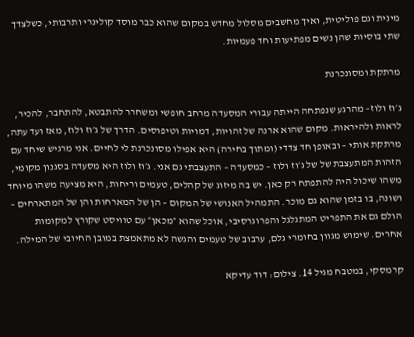מינית וגם פוליטית, ואיך מחשבים מסלול מחדש במקום שהוא כבר מוסד קולינרי ותרבותי, כשלצדך שתי בוסיות שהן נשים מפתיעות וחד פעמיות.

מרתקת ומסונכרנת

ג׳וז ולוז– מהרגע שנפתחה הייתה עבורי המסעדה מרחב חופשי ומשחרר להתבטא, להתחבר, להכיר, לראות ולהיראות. מקום שהוא ארנה של זהויות, דמויות וטיפוסים. הדרך של ג׳וז ולוז, מאז ועד עתה, מרתקת אותי – ובאופן חד צדדי (ומתוך בחירה) היא אפילו מסונכרנת לי לחיים. אני מרגיש שיחד עם הזהות המתעצבת של של ג׳וז ולוז – כמסעדה – התעצבתי גם אני. ג׳וז ולוז היא מסעדה בסגנון מקומי, משהו שיכול היה להתפתח רק כאן. יש בה מיזוג של קהלים, טעמים וריחות, היא מציעה משהו מיוחד ושונה, בו בזמן שהוא גם מוכר. התמהיל האנושי של המקום – הן של המארחות והן של המתארחים – הולם גם את התפריט המתגלגל והפרוגרסיבי, אוכל שהוא ״מכאן״ עם טוויסט שקורץ למקומות אחרים. שימוש מגוון בחומרי גלם, ערבוב של טעמים והגשה לא מתאמצת במובן החיובי של המילה.

קרמסקי, במטבח מגיל 14. צילום: דוד עדיקא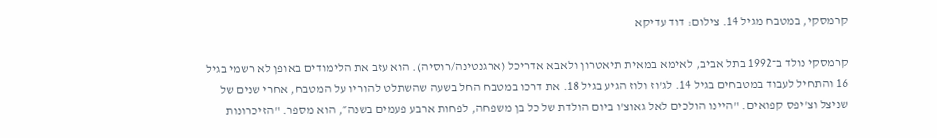קרמסקי, במטבח מגיל 14. צילום: דוד עדיקא

קרמסקי נולד ב־1992 בתל אביב, לאימא במאית תיאטרון ולאבא אדריכל (ארגנטינה/רוסיה). הוא עזב את הלימודים באופן לא רשמי בגיל 16 והתחיל לעבוד במטבחים בגיל 14. לג'וז ולוז הגיע בגיל 18. את דרכו במטבח החל בשעה שהשתלט להוריו על המטבח, אחרי שנים של שניצל וצ'יפס קפואים. "היינו הולכים לאל גאוצ'ו ביום הולדת של כל בן משפחה, לפחות ארבע פעמים בשנה״, הוא מספר. "הזיכרונות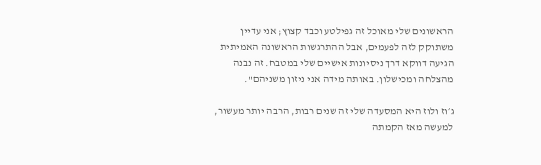הראשונים שלי מאוכל זה גפילטע וכבד קצוץ; אני עדיין משתוקק לזה לפעמים, אבל ההתרגשות הראשונה האמיתית הגיעה דווקא דרך ניסיונות אישיים שלי במטבח. זה נבנה מהצלחה ומכישלון. באותה מידה אני ניזון משניהם".

ג׳וז ולוז היא המסעדה שלי זה שנים רבות, הרבה יותר מעשור, למעשה מאז הקמתה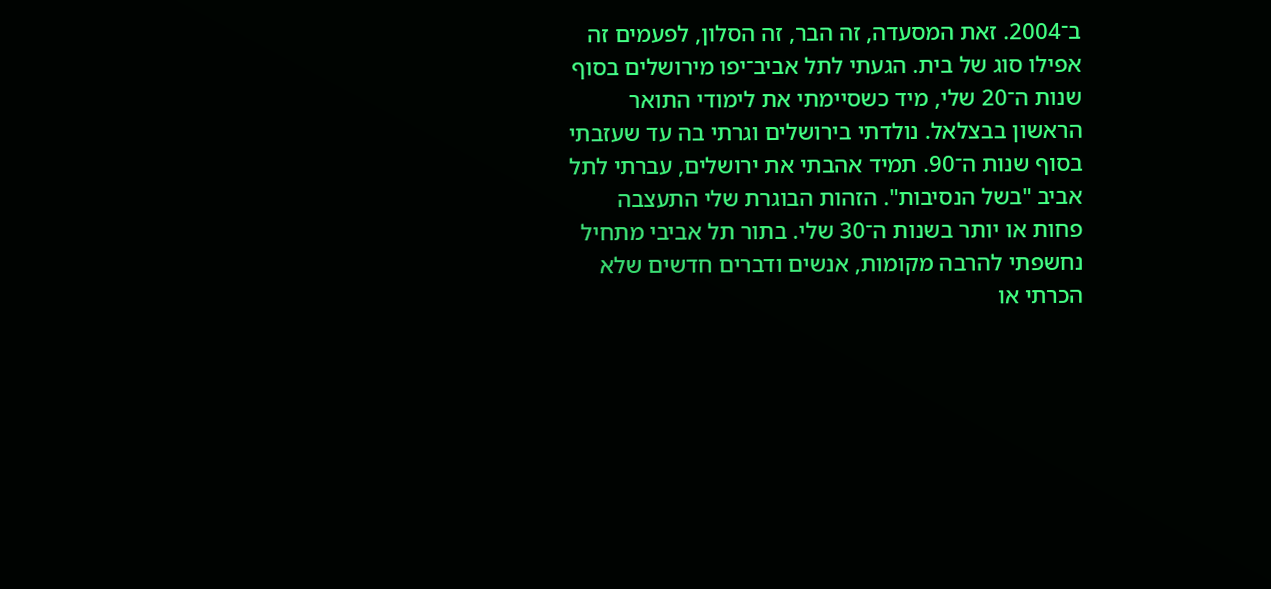ב־2004. זאת המסעדה, זה הבר, זה הסלון, לפעמים זה אפילו סוג של בית. הגעתי לתל אביב־יפו מירושלים בסוף שנות ה־20 שלי, מיד כשסיימתי את לימודי התואר הראשון בבצלאל. נולדתי בירושלים וגרתי בה עד שעזבתי בסוף שנות ה־90. תמיד אהבתי את ירושלים, עברתי לתל אביב "בשל הנסיבות". הזהות הבוגרת שלי התעצבה פחות או יותר בשנות ה־30 שלי. בתור תל אביבי מתחיל נחשפתי להרבה מקומות, אנשים ודברים חדשים שלא הכרתי או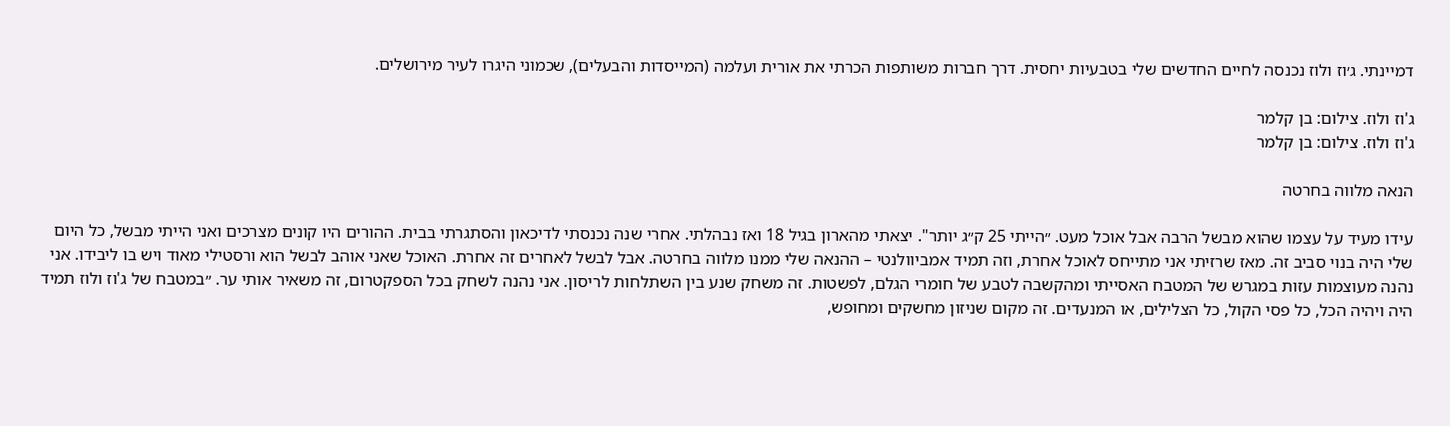דמיינתי. ג׳וז ולוז נכנסה לחיים החדשים שלי בטבעיות יחסית. דרך חברות משותפות הכרתי את אורית ועלמה (המייסדות והבעלים), שכמוני היגרו לעיר מירושלים.

ג'וז ולוז. צילום: בן קלמר
ג'וז ולוז. צילום: בן קלמר

הנאה מלווה בחרטה

עידו מעיד על עצמו שהוא מבשל הרבה אבל אוכל מעט. ״הייתי 25 ק״ג יותר". יצאתי מהארון בגיל 18 ואז נבהלתי. אחרי שנה נכנסתי לדיכאון והסתגרתי בבית. ההורים היו קונים מצרכים ואני הייתי מבשל, כל היום שלי היה בנוי סביב זה. מאז שרזיתי אני מתייחס לאוכל אחרת, וזה תמיד אמביוולנטי – ההנאה שלי ממנו מלווה בחרטה. אבל לבשל לאחרים זה אחרת. האוכל שאני אוהב לבשל הוא ורסטילי מאוד ויש בו ליבידו. אני נהנה מעוצמות עזות במגרש של המטבח האסייתי ומהקשבה לטבע של חומרי הגלם, לפשטות. זה משחק שנע בין השתלחות לריסון. אני נהנה לשחק בכל הספקטרום, זה משאיר אותי ער. ״במטבח של ג'וז ולוז תמיד היה ויהיה הכל, כל פסי הקול, כל הצלילים, או המנעדים. זה מקום שניזון מחשקים ומחופש,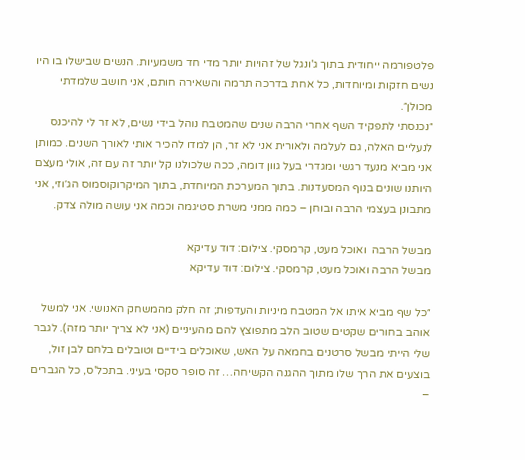פלטפורמה ייחודית בתוך ג'ונגל של זהויות יותר מדי חד משמעיות. הנשים שבישלו בו היו נשים חזקות ומיוחדות, כל אחת בדרכה תרמה והשאירה חותם, אני חושב שלמדתי מכולן״.
״נכנסתי לתפקיד השף אחרי הרבה שנים שהמטבח נוהל בידי נשים, לא זר לי להיכנס לנעליים האלה, גם לעלמה ולאורית אני לא זר, הן למדו להכיר אותי לאורך השנים. כמותן אני מביא מנעד רגשי ומגדרי בעל גוון דומה, ככה שלכולנו קל יותר זה עם זה, אולי מעצם היותנו שונים בנוף המסעדנות. בתוך המערכת המיוחדת, בתוך המיקרוקוסמוס הג׳וזי, אני מתבונן בעצמי הרבה ובוחן – כמה ממני משרת סטיגמה וכמה אני עושה מולה צדק.

מבשל הרבה  ואוכל מעט, קרמסקי. צילום: דוד עדיקא
מבשל הרבה ואוכל מעט, קרמסקי. צילום: דוד עדיקא

״כל שף מביא איתו אל המטבח מיניות והעדפות; זה חלק מהמשחק האנושי. אני למשל אוהב בחורים שקטים שטוב הלב מתפוצץ להם מהעיניים (אני לא צריך יותר מזה). לגבר שלי הייתי מבשל סרטנים בחמאה על האש, שאוכלים בידיים וטובלים בלחם לבן זול, בוצעים את הרך שלו מתוך ההגנה הקשיחה… זה סופר סקסי בעיני. בתכל'ס, כל הגברים –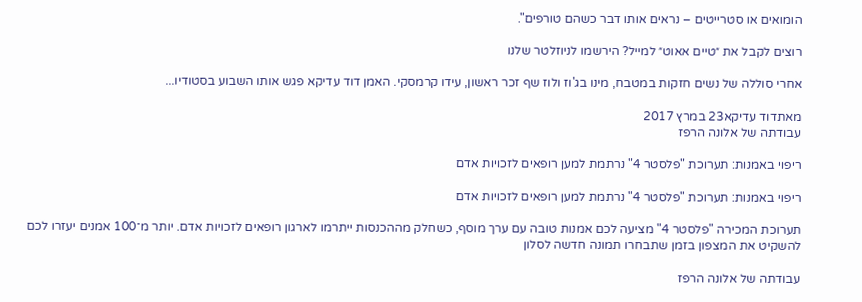הומואים או סטרייטים – נראים אותו דבר כשהם טורפים".

רוצים לקבל את ״טיים אאוט״ למייל? הירשמו לניוזלטר שלנו

אחרי סוללה של נשים חזקות במטבח, מינו בג'וז ולוז שף זכר ראשון, עידו קרמסקי. האמן דוד עדיקא פגש אותו השבוע בסטודיו...

מאתדוד עדיקא23 במרץ 2017
עבודתה של אלונה הרפז

ריפוי באמנות: תערוכת "פלסטר 4" נרתמת למען רופאים לזכויות אדם

ריפוי באמנות: תערוכת "פלסטר 4" נרתמת למען רופאים לזכויות אדם

תערוכת המכירה "פלסטר 4" מציעה לכם אמנות טובה עם ערך מוסף, כשחלק מההכנסות ייתרמו לארגון רופאים לזכויות אדם. יותר מ־100 אמנים יעזרו לכם להשקיט את המצפון בזמן שתבחרו תמונה חדשה לסלון

עבודתה של אלונה הרפז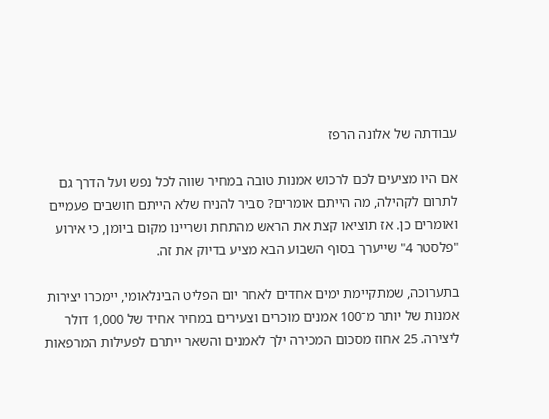עבודתה של אלונה הרפז

אם היו מציעים לכם לרכוש אמנות טובה במחיר שווה לכל נפש ועל הדרך גם לתרום לקהילה, מה הייתם אומרים? סביר להניח שלא הייתם חושבים פעמיים ואומרים כן. אז תוציאו קצת את הראש מהתחת ושריינו מקום ביומן, כי אירוע "פלסטר 4" שייערך בסוף השבוע הבא מציע בדיוק את זה.

בתערוכה, שמתקיימת ימים אחדים לאחר יום הפליט הבינלאומי, יימכרו יצירות אמנות של יותר מ־100 אמנים מוכרים וצעירים במחיר אחיד של 1,000 דולר ליצירה. 25 אחוז מסכום המכירה ילך לאמנים והשאר ייתרם לפעילות המרפאות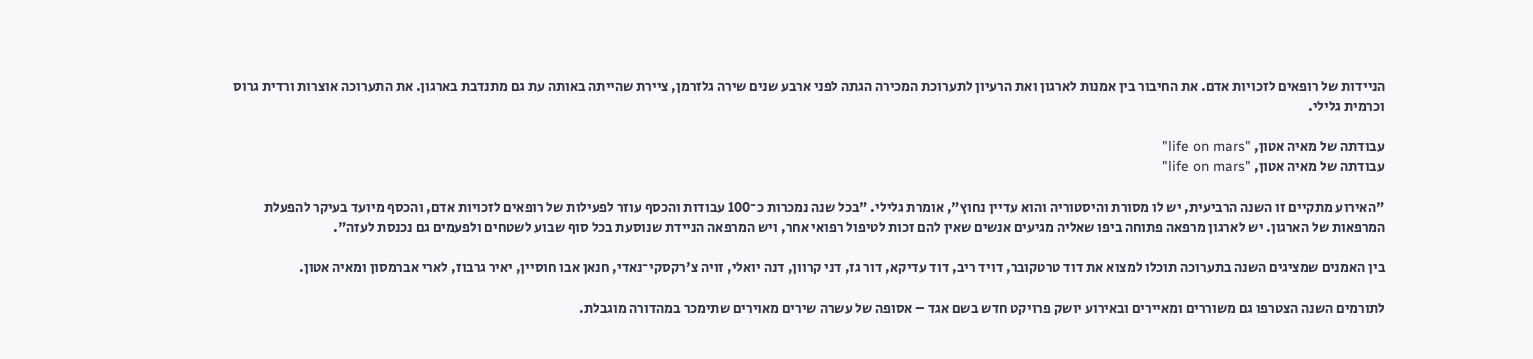הניידות של רופאים לזכויות אדם. את החיבור בין אמנות לארגון ואת הרעיון לתערוכת המכירה הגתה לפני ארבע שנים שירה גלזרמן, ציירת שהייתה באותה עת גם מתנדבת בארגון. את התערוכה אוצרות ורדית גרוס וכרמית גלילי.

עבודתה של מאיה אטון, "life on mars"
עבודתה של מאיה אטון, "life on mars"

"האירוע מתקיים זו השנה הרביעית, יש לו מסורת והיסטוריה והוא עדיין נחוץ", אומרת גלילי. "בכל שנה נמכרות כ־100 עבודות והכסף עוזר לפעילות של רופאים לזכויות אדם, והכסף מיועד בעיקר להפעלת המרפאות של הארגון. יש לארגון מרפאה פתוחה ביפו שאליה מגיעים אנשים שאין להם זכות לטיפול רפואי אחר, ויש המרפאה הניידת שנוסעת בכל סוף שבוע לשטחים ולפעמים גם נכנסת לעזה".

בין האמנים שמציגים השנה בתערוכה תוכלו למצוא את דוד טרטקובר, דויד ריב, דוד עדיקא, דור גז, דני קרוון, דנה יואלי, זויה צ'רקסקי־נאדי, חנאן אבו חוסיין, יאיר גרבוז, לארי אברמסון ומאיה אטון.

לתורמים השנה הצטרפו גם משוררים ומאיירים ובאירוע יושק פרויקט חדש בשם אגד – אסופה של עשרה שירים מאוירים שתימכר במהדורה מוגבלת.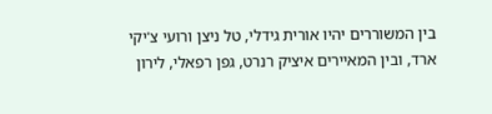בין המשוררים יהיו אורית גידלי, טל ניצן ורועי צ'יקי ארד, ובין המאיירים איציק רנרט, גפן רפאלי, לירון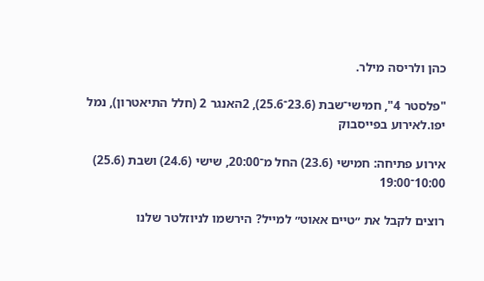כהן ולריסה מילר.

"פלסטר 4", חמישי־שבת (23.6־25.6), 2האנגר 2 (חלל התיאטרון), נמל יפו.לאירוע בפייסבוק

אירוע פתיחה: חמישי (23.6) החל מ־20:00, שישי (24.6) ושבת (25.6) 10:00־19:00

רוצים לקבל את ״טיים אאוט״ למייל? הירשמו לניוזלטר שלנו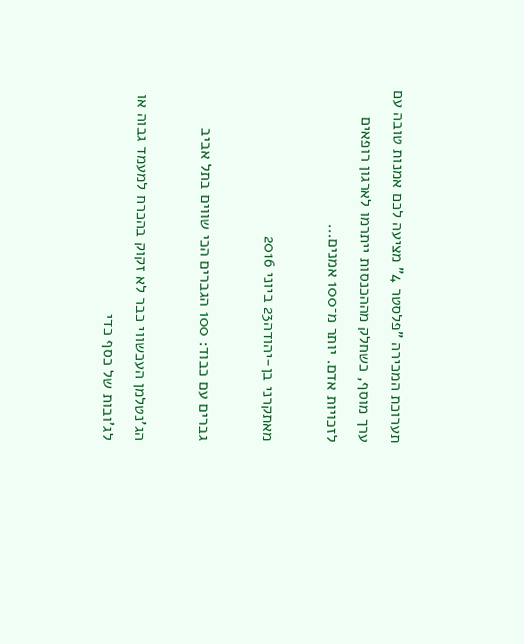תערוכת המכירה "פלסטר 4" מציעה לכם אמנות טובה עם ערך מוסף, כשחלק מההכנסות ייתרמו לארגון רופאים לזכויות אדם. יותר מ־100 אמנים...

מאתקרני בן-יהודה23 ביוני 2016

גברים עם כבוד: 100 הגברים הכי שווים בתל אביב

הג'נטלמן העכשווי כבר לא זקוק בהכרח למעמד גבוה או לג'ובות של כסף כדי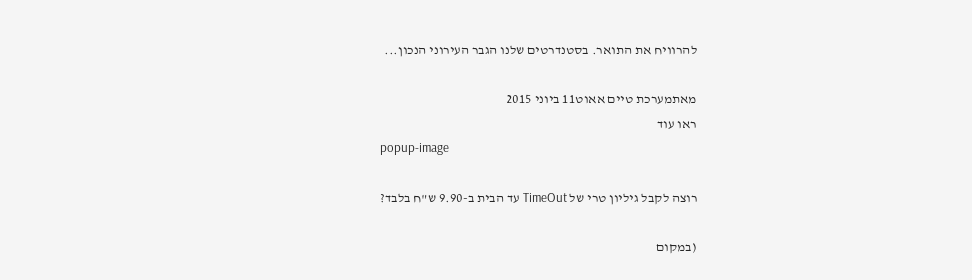להרוויח את התואר. בסטנדרטים שלנו הגבר העירוני הנכון...

מאתמערכת טיים אאוט11 ביוני 2015
ראו עוד
popup-image

רוצה לקבל גיליון טרי של TimeOut עד הבית ב-9.90 ש"ח בלבד?

(במקום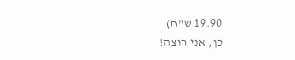19.90 ש"ח)
כן, אני רוצה!